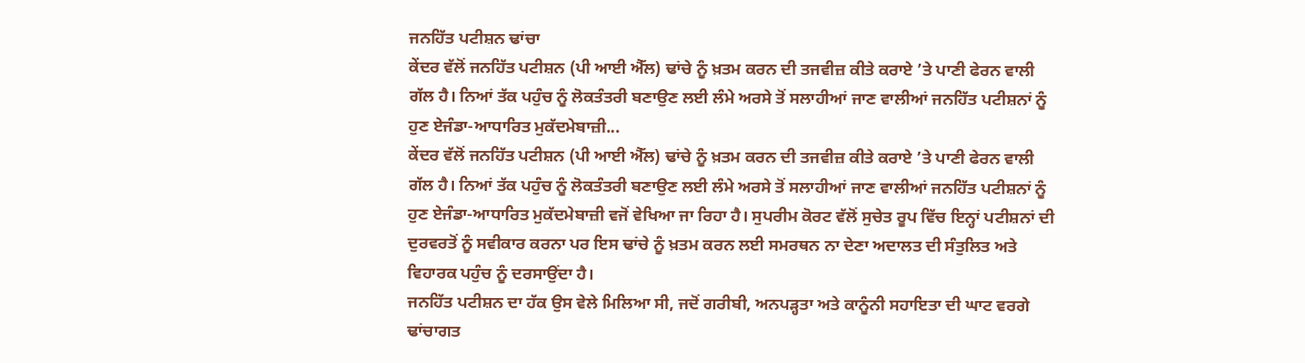ਜਨਹਿੱਤ ਪਟੀਸ਼ਨ ਢਾਂਚਾ
ਕੇਂਦਰ ਵੱਲੋਂ ਜਨਹਿੱਤ ਪਟੀਸ਼ਨ (ਪੀ ਆਈ ਐੱਲ) ਢਾਂਚੇ ਨੂੰ ਖ਼ਤਮ ਕਰਨ ਦੀ ਤਜਵੀਜ਼ ਕੀਤੇ ਕਰਾਏ ’ਤੇ ਪਾਣੀ ਫੇਰਨ ਵਾਲੀ ਗੱਲ ਹੈ। ਨਿਆਂ ਤੱਕ ਪਹੁੰਚ ਨੂੰ ਲੋਕਤੰਤਰੀ ਬਣਾਉਣ ਲਈ ਲੰਮੇ ਅਰਸੇ ਤੋਂ ਸਲਾਹੀਆਂ ਜਾਣ ਵਾਲੀਆਂ ਜਨਹਿੱਤ ਪਟੀਸ਼ਨਾਂ ਨੂੰ ਹੁਣ ਏਜੰਡਾ-ਆਧਾਰਿਤ ਮੁਕੱਦਮੇਬਾਜ਼ੀ...
ਕੇਂਦਰ ਵੱਲੋਂ ਜਨਹਿੱਤ ਪਟੀਸ਼ਨ (ਪੀ ਆਈ ਐੱਲ) ਢਾਂਚੇ ਨੂੰ ਖ਼ਤਮ ਕਰਨ ਦੀ ਤਜਵੀਜ਼ ਕੀਤੇ ਕਰਾਏ ’ਤੇ ਪਾਣੀ ਫੇਰਨ ਵਾਲੀ ਗੱਲ ਹੈ। ਨਿਆਂ ਤੱਕ ਪਹੁੰਚ ਨੂੰ ਲੋਕਤੰਤਰੀ ਬਣਾਉਣ ਲਈ ਲੰਮੇ ਅਰਸੇ ਤੋਂ ਸਲਾਹੀਆਂ ਜਾਣ ਵਾਲੀਆਂ ਜਨਹਿੱਤ ਪਟੀਸ਼ਨਾਂ ਨੂੰ ਹੁਣ ਏਜੰਡਾ-ਆਧਾਰਿਤ ਮੁਕੱਦਮੇਬਾਜ਼ੀ ਵਜੋਂ ਵੇਖਿਆ ਜਾ ਰਿਹਾ ਹੈ। ਸੁਪਰੀਮ ਕੋਰਟ ਵੱਲੋਂ ਸੁਚੇਤ ਰੂਪ ਵਿੱਚ ਇਨ੍ਹਾਂ ਪਟੀਸ਼ਨਾਂ ਦੀ ਦੁਰਵਰਤੋਂ ਨੂੰ ਸਵੀਕਾਰ ਕਰਨਾ ਪਰ ਇਸ ਢਾਂਚੇ ਨੂੰ ਖ਼ਤਮ ਕਰਨ ਲਈ ਸਮਰਥਨ ਨਾ ਦੇਣਾ ਅਦਾਲਤ ਦੀ ਸੰਤੁਲਿਤ ਅਤੇ ਵਿਹਾਰਕ ਪਹੁੰਚ ਨੂੰ ਦਰਸਾਉਂਦਾ ਹੈ।
ਜਨਹਿੱਤ ਪਟੀਸ਼ਨ ਦਾ ਹੱਕ ਉਸ ਵੇਲੇ ਮਿਲਿਆ ਸੀ, ਜਦੋਂ ਗਰੀਬੀ, ਅਨਪੜ੍ਹਤਾ ਅਤੇ ਕਾਨੂੰਨੀ ਸਹਾਇਤਾ ਦੀ ਘਾਟ ਵਰਗੇ ਢਾਂਚਾਗਤ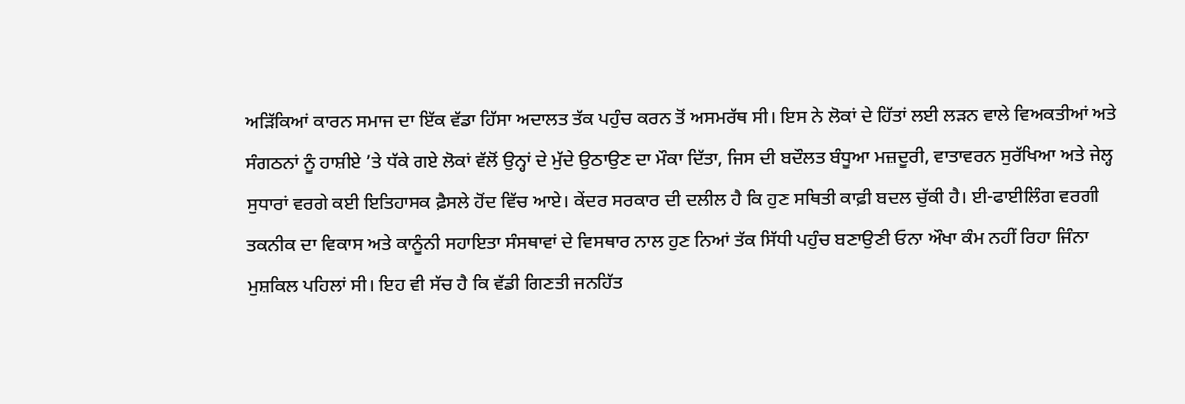ਅੜਿੱਕਿਆਂ ਕਾਰਨ ਸਮਾਜ ਦਾ ਇੱਕ ਵੱਡਾ ਹਿੱਸਾ ਅਦਾਲਤ ਤੱਕ ਪਹੁੰਚ ਕਰਨ ਤੋਂ ਅਸਮਰੱਥ ਸੀ। ਇਸ ਨੇ ਲੋਕਾਂ ਦੇ ਹਿੱਤਾਂ ਲਈ ਲੜਨ ਵਾਲੇ ਵਿਅਕਤੀਆਂ ਅਤੇ ਸੰਗਠਨਾਂ ਨੂੰ ਹਾਸ਼ੀਏ ’ਤੇ ਧੱਕੇ ਗਏ ਲੋਕਾਂ ਵੱਲੋਂ ਉਨ੍ਹਾਂ ਦੇ ਮੁੱਦੇ ਉਠਾਉਣ ਦਾ ਮੌਕਾ ਦਿੱਤਾ, ਜਿਸ ਦੀ ਬਦੌਲਤ ਬੰਧੂਆ ਮਜ਼ਦੂਰੀ, ਵਾਤਾਵਰਨ ਸੁਰੱਖਿਆ ਅਤੇ ਜੇਲ੍ਹ ਸੁਧਾਰਾਂ ਵਰਗੇ ਕਈ ਇਤਿਹਾਸਕ ਫ਼ੈਸਲੇ ਹੋਂਦ ਵਿੱਚ ਆਏ। ਕੇਂਦਰ ਸਰਕਾਰ ਦੀ ਦਲੀਲ ਹੈ ਕਿ ਹੁਣ ਸਥਿਤੀ ਕਾਫ਼ੀ ਬਦਲ ਚੁੱਕੀ ਹੈ। ਈ-ਫਾਈਲਿੰਗ ਵਰਗੀ ਤਕਨੀਕ ਦਾ ਵਿਕਾਸ ਅਤੇ ਕਾਨੂੰਨੀ ਸਹਾਇਤਾ ਸੰਸਥਾਵਾਂ ਦੇ ਵਿਸਥਾਰ ਨਾਲ ਹੁਣ ਨਿਆਂ ਤੱਕ ਸਿੱਧੀ ਪਹੁੰਚ ਬਣਾਉਣੀ ਓਨਾ ਔਖਾ ਕੰਮ ਨਹੀਂ ਰਿਹਾ ਜਿੰਨਾ ਮੁਸ਼ਕਿਲ ਪਹਿਲਾਂ ਸੀ। ਇਹ ਵੀ ਸੱਚ ਹੈ ਕਿ ਵੱਡੀ ਗਿਣਤੀ ਜਨਹਿੱਤ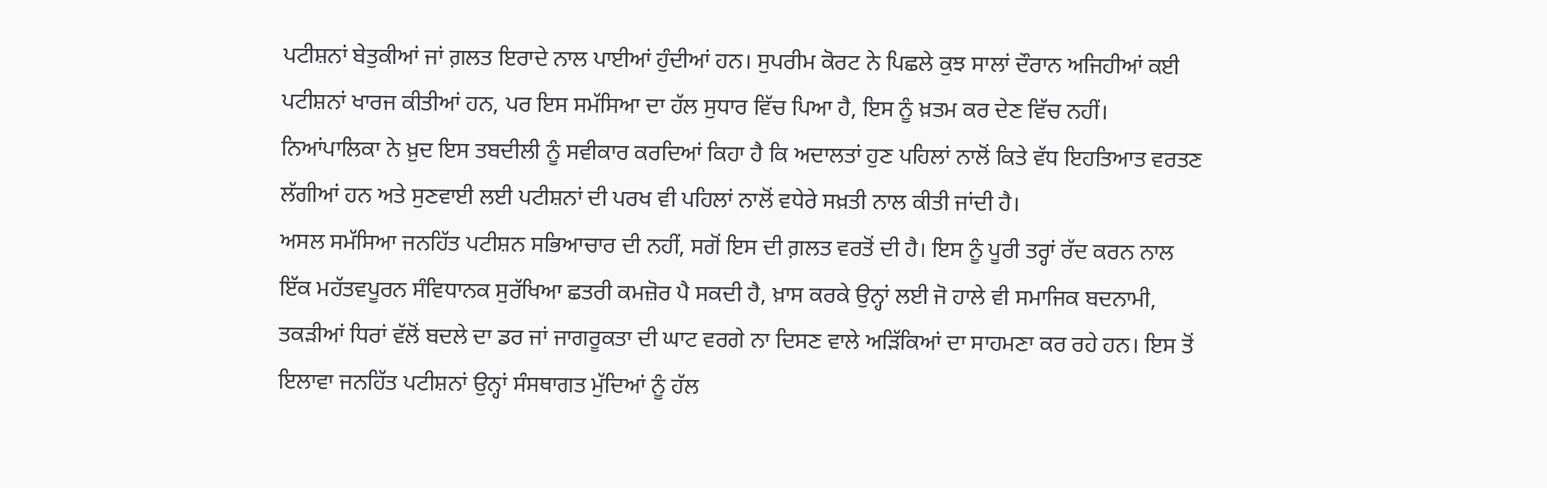ਪਟੀਸ਼ਨਾਂ ਬੇਤੁਕੀਆਂ ਜਾਂ ਗ਼ਲਤ ਇਰਾਦੇ ਨਾਲ ਪਾਈਆਂ ਹੁੰਦੀਆਂ ਹਨ। ਸੁਪਰੀਮ ਕੋਰਟ ਨੇ ਪਿਛਲੇ ਕੁਝ ਸਾਲਾਂ ਦੌਰਾਨ ਅਜਿਹੀਆਂ ਕਈ ਪਟੀਸ਼ਨਾਂ ਖਾਰਜ ਕੀਤੀਆਂ ਹਨ, ਪਰ ਇਸ ਸਮੱਸਿਆ ਦਾ ਹੱਲ ਸੁਧਾਰ ਵਿੱਚ ਪਿਆ ਹੈ, ਇਸ ਨੂੰ ਖ਼ਤਮ ਕਰ ਦੇਣ ਵਿੱਚ ਨਹੀਂ। ਨਿਆਂਪਾਲਿਕਾ ਨੇ ਖ਼ੁਦ ਇਸ ਤਬਦੀਲੀ ਨੂੰ ਸਵੀਕਾਰ ਕਰਦਿਆਂ ਕਿਹਾ ਹੈ ਕਿ ਅਦਾਲਤਾਂ ਹੁਣ ਪਹਿਲਾਂ ਨਾਲੋਂ ਕਿਤੇ ਵੱਧ ਇਹਤਿਆਤ ਵਰਤਣ ਲੱਗੀਆਂ ਹਨ ਅਤੇ ਸੁਣਵਾਈ ਲਈ ਪਟੀਸ਼ਨਾਂ ਦੀ ਪਰਖ ਵੀ ਪਹਿਲਾਂ ਨਾਲੋਂ ਵਧੇਰੇ ਸਖ਼ਤੀ ਨਾਲ ਕੀਤੀ ਜਾਂਦੀ ਹੈ।
ਅਸਲ ਸਮੱਸਿਆ ਜਨਹਿੱਤ ਪਟੀਸ਼ਨ ਸਭਿਆਚਾਰ ਦੀ ਨਹੀਂ, ਸਗੋਂ ਇਸ ਦੀ ਗ਼ਲਤ ਵਰਤੋਂ ਦੀ ਹੈ। ਇਸ ਨੂੰ ਪੂਰੀ ਤਰ੍ਹਾਂ ਰੱਦ ਕਰਨ ਨਾਲ ਇੱਕ ਮਹੱਤਵਪੂਰਨ ਸੰਵਿਧਾਨਕ ਸੁਰੱਖਿਆ ਛਤਰੀ ਕਮਜ਼ੋਰ ਪੈ ਸਕਦੀ ਹੈ, ਖ਼ਾਸ ਕਰਕੇ ਉਨ੍ਹਾਂ ਲਈ ਜੋ ਹਾਲੇ ਵੀ ਸਮਾਜਿਕ ਬਦਨਾਮੀ, ਤਕੜੀਆਂ ਧਿਰਾਂ ਵੱਲੋਂ ਬਦਲੇ ਦਾ ਡਰ ਜਾਂ ਜਾਗਰੂਕਤਾ ਦੀ ਘਾਟ ਵਰਗੇ ਨਾ ਦਿਸਣ ਵਾਲੇ ਅੜਿੱਕਿਆਂ ਦਾ ਸਾਹਮਣਾ ਕਰ ਰਹੇ ਹਨ। ਇਸ ਤੋਂ ਇਲਾਵਾ ਜਨਹਿੱਤ ਪਟੀਸ਼ਨਾਂ ਉਨ੍ਹਾਂ ਸੰਸਥਾਗਤ ਮੁੱਦਿਆਂ ਨੂੰ ਹੱਲ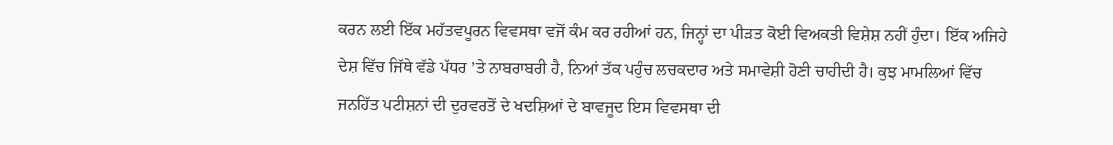ਕਰਨ ਲਈ ਇੱਕ ਮਹੱਤਵਪੂਰਨ ਵਿਵਸਥਾ ਵਜੋਂ ਕੰਮ ਕਰ ਰਹੀਆਂ ਹਨ, ਜਿਨ੍ਹਾਂ ਦਾ ਪੀੜਤ ਕੋਈ ਵਿਅਕਤੀ ਵਿਸ਼ੇਸ਼ ਨਹੀਂ ਹੁੰਦਾ। ਇੱਕ ਅਜਿਹੇ ਦੇਸ਼ ਵਿੱਚ ਜਿੱਥੇ ਵੱਡੇ ਪੱਧਰ ’ਤੇ ਨਾਬਰਾਬਰੀ ਹੈ, ਨਿਆਂ ਤੱਕ ਪਹੁੰਚ ਲਚਕਦਾਰ ਅਤੇ ਸਮਾਵੇਸ਼ੀ ਹੋਣੀ ਚਾਹੀਦੀ ਹੈ। ਕੁਝ ਮਾਮਲਿਆਂ ਵਿੱਚ ਜਨਹਿੱਤ ਪਟੀਸ਼ਨਾਂ ਦੀ ਦੁਰਵਰਤੋਂ ਦੇ ਖਦਸ਼ਿਆਂ ਦੇ ਬਾਵਜੂਦ ਇਸ ਵਿਵਸਥਾ ਦੀ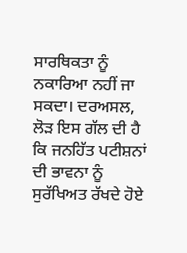ਸਾਰਥਿਕਤਾ ਨੂੰ ਨਕਾਰਿਆ ਨਹੀਂ ਜਾ ਸਕਦਾ। ਦਰਅਸਲ, ਲੋੜ ਇਸ ਗੱਲ ਦੀ ਹੈ ਕਿ ਜਨਹਿੱਤ ਪਟੀਸ਼ਨਾਂ ਦੀ ਭਾਵਨਾ ਨੂੰ ਸੁਰੱਖਿਅਤ ਰੱਖਦੇ ਹੋਏ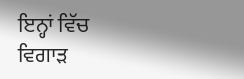ਇਨ੍ਹਾਂ ਵਿੱਚ ਵਿਗਾੜ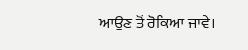ਆਉਣ ਤੋਂ ਰੋਕਿਆ ਜਾਵੇ।